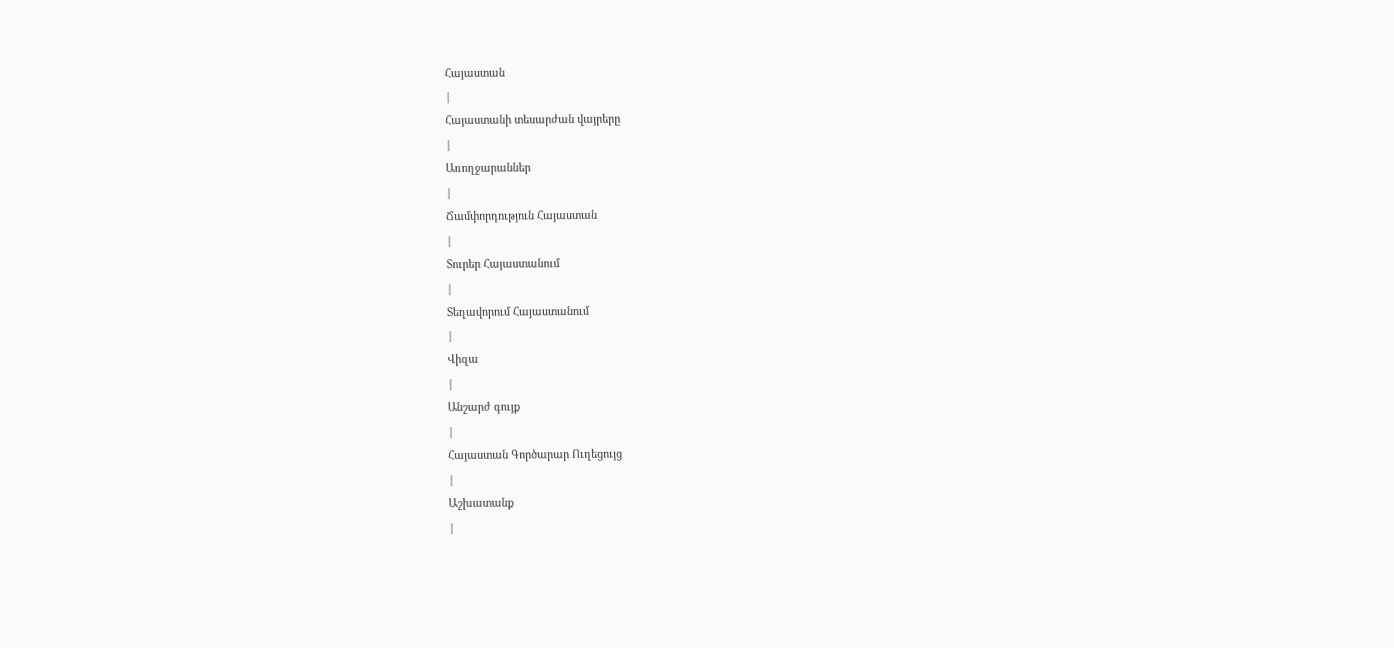Հայաստան
|
Հայաստանի տեսարժան վայրերը
|
Առողջարաններ
|
Ճամփորդություն Հայաստան
|
Տուրեր Հայաստանում
|
Տեղավորում Հայաստանում
|
Վիզա
|
Անշարժ գույք
|
Հայաստան Գործարար Ուղեցույց
|
Աշխատանք
|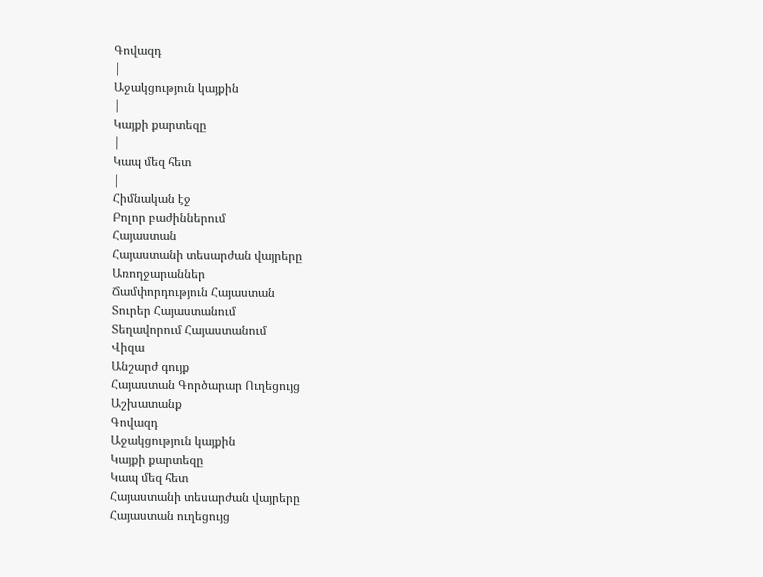Գովազդ
|
Աջակցություն կայքին
|
Կայքի քարտեզը
|
Կապ մեզ հետ
|
Հիմնական էջ
Բոլոր բաժիններում
Հայաստան
Հայաստանի տեսարժան վայրերը
Առողջարաններ
Ճամփորդություն Հայաստան
Տուրեր Հայաստանում
Տեղավորում Հայաստանում
Վիզա
Անշարժ գույք
Հայաստան Գործարար Ուղեցույց
Աշխատանք
Գովազդ
Աջակցություն կայքին
Կայքի քարտեզը
Կապ մեզ հետ
Հայաստանի տեսարժան վայրերը
Հայաստան ուղեցույց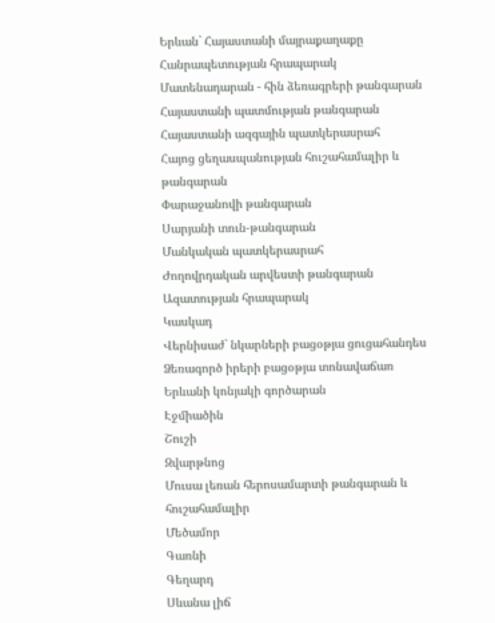Երևան` Հայաստանի մայրաքաղաքը
Հանրապետության հրապարակ
Մատենադարան - հին ձեռագրերի թանգարան
Հայաստանի պատմության թանգարան
Հայաստանի ազգային պատկերասրահ
Հայոց ցեղասպանության հուշահամալիր և թանգարան
Փարաջանովի թանգարան
Սարյանի տուն-թանգարան
Մանկական պատկերասրահ
Ժողովրդական արվեստի թանգարան
Ազատության հրապարակ
Կասկադ
Վերնիսաժ` նկարների բացօթյա ցուցահանդես
Ձեռագործ իրերի բացօթյա տոնավաճառ
Երևանի կոնյակի գործարան
Էջմիածին
Շուշի
Զվարթնոց
Մուսա լեռան հերոսամարտի թանգարան և հուշահամալիր
Մեծամոր
Գառնի
Գեղարդ
Սևանա լիճ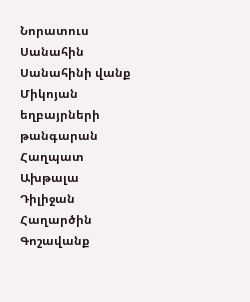Նորատուս
Սանահին
Սանահինի վանք
Միկոյան եղբայրների թանգարան
Հաղպատ
Ախթալա
Դիլիջան
Հաղարծին
Գոշավանք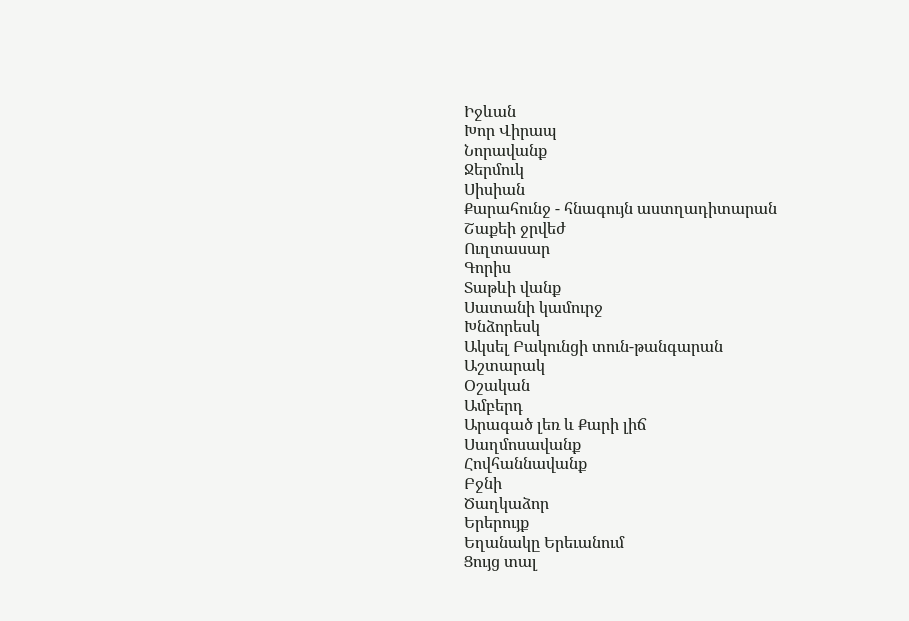Իջևան
Խոր Վիրապ
Նորավանք
Ջերմուկ
Սիսիան
Քարահունջ - հնագույն աստղադիտարան
Շաքեի ջրվեժ
Ուղտասար
Գորիս
Տաթևի վանք
Սատանի կամուրջ
Խնձորեսկ
Ակսել Բակունցի տուն-թանգարան
Աշտարակ
Օշական
Ամբերդ
Արագած լեռ և Քարի լիճ
Սաղմոսավանք
Հովհաննավանք
Բջնի
Ծաղկաձոր
Երերույք
Եղանակը Երեւանում
Ցույց տալ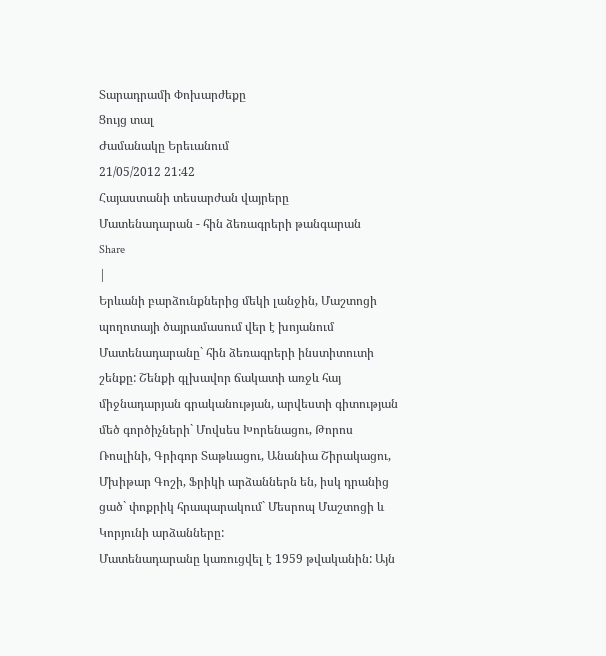Տարադրամի Փոխարժեքը
Ցույց տալ
Ժամանակը Երեւանում
21/05/2012 21:42
Հայաստանի տեսարժան վայրերը
Մատենադարան - հին ձեռագրերի թանգարան
Share
|
Երևանի բարձունքներից մեկի լանջին, Մաշտոցի պողոտայի ծայրամասում վեր է խոյանում Մատենադարանը` հին ձեռագրերի ինստիտուտի շենքը: Շենքի գլխավոր ճակատի առջև հայ միջնադարյան գրականության, արվեստի գիտության մեծ գործիչների` Մովսես Խորենացու, Թորոս Ռոսլինի, Գրիգոր Տաթևացու, Անանիա Շիրակացու, Մխիթար Գոշի, Ֆրիկի արձաններն են, իսկ դրանից ցած` փոքրիկ հրապարակում` Մեսրոպ Մաշտոցի և Կորյունի արձանները:
Մատենադարանը կառուցվել է 1959 թվականին: Այն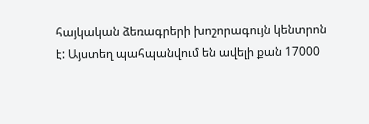հայկական ձեռագրերի խոշորագույն կենտրոն է: Այստեղ պահպանվում են ավելի քան 17000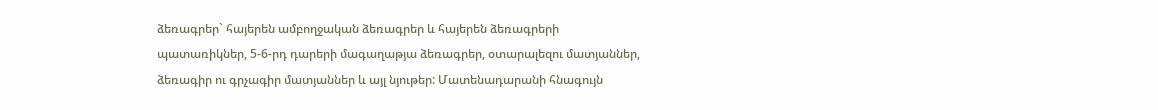ձեռագրեր` հայերեն ամբողջական ձեռագրեր և հայերեն ձեռագրերի պատառիկներ, 5-6-րդ դարերի մագաղաթյա ձեռագրեր, օտարալեզու մատյաններ, ձեռագիր ու գրչագիր մատյաններ և այլ նյութեր: Մատենադարանի հնագույն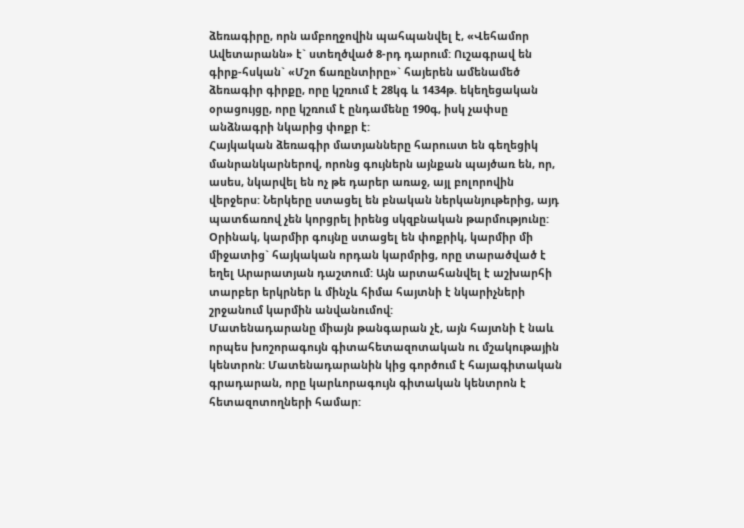ձեռագիրը, որն ամբողջովին պահպանվել է, «Վեհամոր Ավետարանն» է` ստեղծված 8-րդ դարում: Ուշագրավ են գիրք-հսկան` «Մշո ճառընտիրը»` հայերեն ամենամեծ ձեռագիր գիրքը, որը կշռում է 28կգ և 1434թ. եկեղեցական օրացույցը, որը կշռում է ընդամենը 190գ, իսկ չափսը անձնագրի նկարից փոքր է:
Հայկական ձեռագիր մատյանները հարուստ են գեղեցիկ մանրանկարներով, որոնց գույներն այնքան պայծառ են, որ, ասես, նկարվել են ոչ թե դարեր առաջ, այլ բոլորովին վերջերս: Ներկերը ստացել են բնական ներկանյութերից, այդ պատճառով չեն կորցրել իրենց սկզբնական թարմությունը: Օրինակ, կարմիր գույնը ստացել են փոքրիկ, կարմիր մի միջատից` հայկական որդան կարմրից, որը տարածված է եղել Արարատյան դաշտում: Այն արտահանվել է աշխարհի տարբեր երկրներ և մինչև հիմա հայտնի է նկարիչների շրջանում կարմին անվանումով:
Մատենադարանը միայն թանգարան չէ, այն հայտնի է նաև որպես խոշորագույն գիտահետազոտական ու մշակութային կենտրոն: Մատենադարանին կից գործում է հայագիտական գրադարան, որը կարևորագույն գիտական կենտրոն է հետազոտողների համար: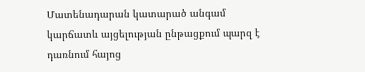Մատենադարան կատարած անգամ կարճատև այցելության ընթացքում պարզ է դառնում հայոց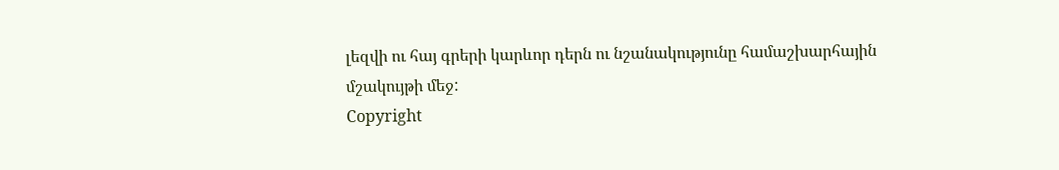լեզվի ու հայ գրերի կարևոր դերն ու նշանակությունը համաշխարհային մշակույթի մեջ:
Copyright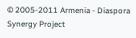© 2005-2011 Armenia - Diaspora Synergy Project